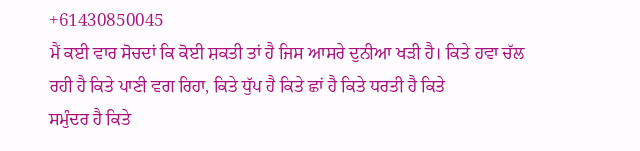+61430850045
ਮੈਂ ਕਈ ਵਾਰ ਸੋਚਦਾਂ ਕਿ ਕੋਈ ਸ਼ਕਤੀ ਤਾਂ ਹੈ ਜਿਸ ਆਸਰੇ ਦੁਨੀਆ ਖੜੀ ਹੈ। ਕਿਤੇ ਹਵਾ ਚੱਲ
ਰਹੀ ਹੈ ਕਿਤੇ ਪਾਣੀ ਵਗ ਰਿਹਾ, ਕਿਤੇ ਧੁੱਪ ਹੈ ਕਿਤੇ ਛਾਂ ਹੈ ਕਿਤੇ ਧਰਤੀ ਹੈ ਕਿਤੇ
ਸਮੁੰਦਰ ਹੈ ਕਿਤੇ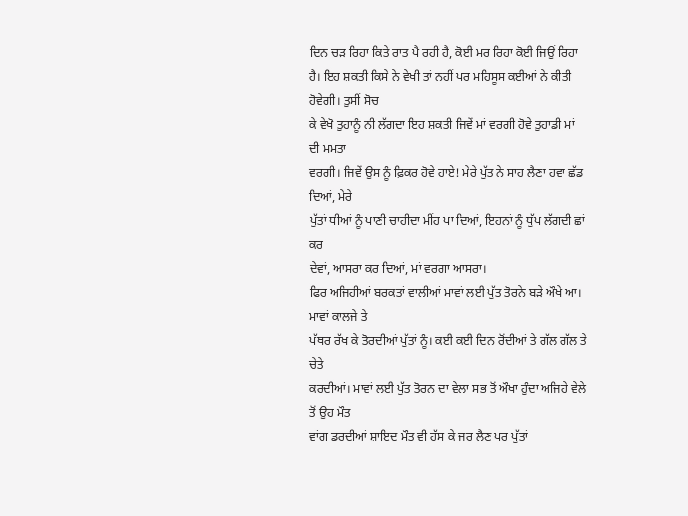ਦਿਨ ਚੜ ਰਿਹਾ ਕਿਤੇ ਰਾਤ ਪੈ ਰਹੀ ਹੈ, ਕੋਈ ਮਰ ਰਿਹਾ ਕੋਈ ਜਿਉਂ ਰਿਹਾ
ਹੈ। ਇਹ ਸ਼ਕਤੀ ਕਿਸੇ ਨੇ ਵੇਖੀ ਤਾਂ ਨਹੀਂ ਪਰ ਮਹਿਸੂਸ ਕਈਆਂ ਨੇ ਕੀਤੀ ਹੋਵੇਗੀ। ਤੁਸੀਂ ਸੋਚ
ਕੇ ਵੇਖੋ ਤੁਹਾਨੂੰ ਨੀ ਲੱਗਦਾ ਇਹ ਸ਼ਕਤੀ ਜਿਵੇਂ ਮਾਂ ਵਰਗੀ ਹੋਵੇ ਤੁਹਾਡੀ ਮਾਂ ਦੀ ਮਮਤਾ
ਵਰਗੀ। ਜਿਵੇਂ ਉਸ ਨੂੰ ਫ਼ਿਕਰ ਹੋਵੇ ਹਾਏ! ਮੇਰੇ ਪੁੱਤ ਨੇ ਸਾਹ ਲੈਣਾ ਹਵਾ ਛੱਡ ਦਿਆਂ, ਮੇਰੇ
ਪੁੱਤਾਂ ਧੀਆਂ ਨੂੰ ਪਾਣੀ ਚਾਹੀਦਾ ਮੀਂਹ ਪਾ ਦਿਆਂ, ਇਹਨਾਂ ਨੂੰ ਧੁੱਪ ਲੱਗਦੀ ਛਾਂ ਕਰ
ਦੇਵਾਂ, ਆਸਰਾ ਕਰ ਦਿਆਂ, ਮਾਂ ਵਰਗਾ ਆਸਰਾ।
ਫਿਰ ਅਜਿਹੀਆਂ ਬਰਕਤਾਂ ਵਾਲੀਆਂ ਮਾਵਾਂ ਲਈ ਪੁੱਤ ਤੋਰਨੇ ਬੜੇ ਔਖੇ ਆ। ਮਾਵਾਂ ਕਾਲਜੇ ਤੇ
ਪੱਥਰ ਰੱਖ ਕੇ ਤੋਰਦੀਆਂ ਪੁੱਤਾਂ ਨੂੰ। ਕਈ ਕਈ ਦਿਨ ਰੋਂਦੀਆਂ ਤੇ ਗੱਲ ਗੱਲ ਤੇ ਚੇਤੇ
ਕਰਦੀਆਂ। ਮਾਵਾਂ ਲਈ ਪੁੱਤ ਤੋਰਨ ਦਾ ਵੇਲਾ ਸਭ ਤੋਂ ਔਖਾ ਹੁੰਦਾ ਅਜਿਹੇ ਵੇਲੇ ਤੋਂ ਉਹ ਮੌਤ
ਵਾਂਗ ਡਰਦੀਆਂ ਸ਼ਾਇਦ ਮੌਤ ਵੀ ਹੱਸ ਕੇ ਜਰ ਲੈਣ ਪਰ ਪੁੱਤਾਂ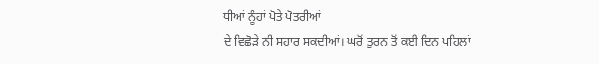ਧੀਆਂ ਨੂੰਹਾਂ ਪੋਤੇ ਪੋਤਰੀਆਂ
ਦੇ ਵਿਛੋੜੇ ਨੀ ਸਹਾਰ ਸਕਦੀਆਂ। ਘਰੋਂ ਤੁਰਨ ਤੋਂ ਕਈ ਦਿਨ ਪਹਿਲਾਂ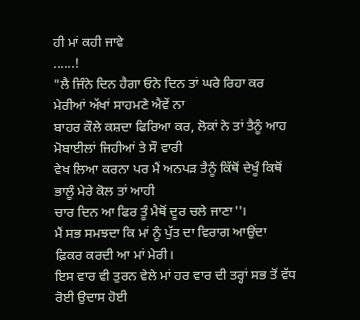ਹੀ ਮਾਂ ਕਹੀ ਜਾਵੇ
......!
"ਲੈ ਜਿੰਨੇ ਦਿਨ ਹੈਗਾ ਓਨੇ ਦਿਨ ਤਾਂ ਘਰੇ ਰਿਹਾ ਕਰ ਮੇਰੀਆਂ ਅੱਖਾਂ ਸਾਹਮਣੇ ਐਵੇਂ ਨਾ
ਬਾਹਰ ਕੌਲੇ ਕਸ਼ਦਾ ਫਿਰਿਆ ਕਰ, ਲੋਕਾਂ ਨੇ ਤਾਂ ਤੈਨੂੰ ਆਹ ਮੋਬਾਈਲਾਂ ਜਿਹੀਆਂ ਤੇ ਸੌ ਵਾਰੀ
ਵੇਖ ਲਿਆ ਕਰਨਾ ਪਰ ਮੈਂ ਅਨਪੜ ਤੈਨੂੰ ਕਿੱਥੋਂ ਦੇਖੂੰ ਕਿਥੋਂ ਭਾਲੂੰ ਮੇਰੇ ਕੋਲ ਤਾਂ ਆਹੀ
ਚਾਰ ਦਿਨ ਆ ਫਿਰ ਤੂੰ ਮੈਥੋਂ ਦੂਰ ਚਲੇ ਜਾਣਾ''।
ਮੈਂ ਸਭ ਸਮਝਦਾ ਕਿ ਮਾਂ ਨੂੰ ਪੁੱਤ ਦਾ ਵਿਰਾਗ ਆਉਂਦਾ ਫ਼ਿਕਰ ਕਰਦੀ ਆ ਮਾਂ ਮੇਰੀ।
ਇਸ ਵਾਰ ਵੀ ਤੁਰਨ ਵੇਲੇ ਮਾਂ ਹਰ ਵਾਰ ਦੀ ਤਰ੍ਹਾਂ ਸਭ ਤੋਂ ਵੱਧ ਰੋਈ ਉਦਾਸ ਹੋਈ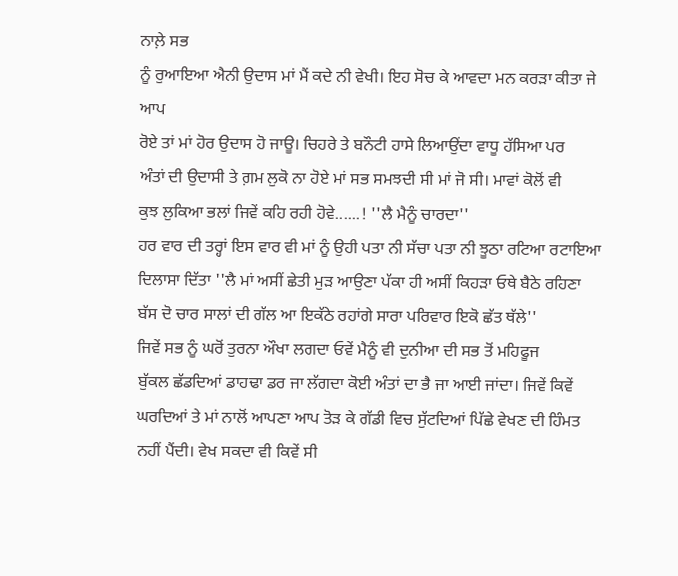ਨਾਲ਼ੇ ਸਭ
ਨੂੰ ਰੁਆਇਆ ਐਨੀ ਉਦਾਸ ਮਾਂ ਮੈਂ ਕਦੇ ਨੀ ਵੇਖੀ। ਇਹ ਸੋਚ ਕੇ ਆਵਦਾ ਮਨ ਕਰੜਾ ਕੀਤਾ ਜੇ ਆਪ
ਰੋਏ ਤਾਂ ਮਾਂ ਹੋਰ ਉਦਾਸ ਹੋ ਜਾਊ। ਚਿਹਰੇ ਤੇ ਬਨੌਟੀ ਹਾਸੇ ਲਿਆਉਂਦਾ ਵਾਧੂ ਹੱਸਿਆ ਪਰ
ਅੰਤਾਂ ਦੀ ਉਦਾਸੀ ਤੇ ਗ਼ਮ ਲੁਕੋ ਨਾ ਹੋਏ ਮਾਂ ਸਭ ਸਮਝਦੀ ਸੀ ਮਾਂ ਜੋ ਸੀ। ਮਾਵਾਂ ਕੋਲੋਂ ਵੀ
ਕੁਝ ਲੁਕਿਆ ਭਲਾਂ ਜਿਵੇਂ ਕਹਿ ਰਹੀ ਹੋਵੇ......! ''ਲੈ ਮੈਨੂੰ ਚਾਰਦਾ''
ਹਰ ਵਾਰ ਦੀ ਤਰ੍ਹਾਂ ਇਸ ਵਾਰ ਵੀ ਮਾਂ ਨੂੰ ਉਹੀ ਪਤਾ ਨੀ ਸੱਚਾ ਪਤਾ ਨੀ ਝੂਠਾ ਰਟਿਆ ਰਟਾਇਆ
ਦਿਲਾਸਾ ਦਿੱਤਾ ''ਲੈ ਮਾਂ ਅਸੀਂ ਛੇਤੀ ਮੁੜ ਆਉਣਾ ਪੱਕਾ ਹੀ ਅਸੀਂ ਕਿਹੜਾ ਓਥੇ ਬੈਠੇ ਰਹਿਣਾ
ਬੱਸ ਦੋ ਚਾਰ ਸਾਲਾਂ ਦੀ ਗੱਲ ਆ ਇਕੱਠੇ ਰਹਾਂਗੇ ਸਾਰਾ ਪਰਿਵਾਰ ਇਕੋ ਛੱਤ ਥੱਲੇ''
ਜਿਵੇਂ ਸਭ ਨੂੰ ਘਰੋਂ ਤੁਰਨਾ ਔਖਾ ਲਗਦਾ ਓਵੇਂ ਮੈਨੂੰ ਵੀ ਦੁਨੀਆ ਦੀ ਸਭ ਤੋਂ ਮਹਿਫੂਜ
ਬੁੱਕਲ ਛੱਡਦਿਆਂ ਡਾਹਢਾ ਡਰ ਜਾ ਲੱਗਦਾ ਕੋਈ ਅੰਤਾਂ ਦਾ ਭੈ ਜਾ ਆਈ ਜਾਂਦਾ। ਜਿਵੇਂ ਕਿਵੇਂ
ਘਰਦਿਆਂ ਤੇ ਮਾਂ ਨਾਲੋਂ ਆਪਣਾ ਆਪ ਤੋੜ ਕੇ ਗੱਡੀ ਵਿਚ ਸੁੱਟਦਿਆਂ ਪਿੱਛੇ ਵੇਖਣ ਦੀ ਹਿੰਮਤ
ਨਹੀਂ ਪੈਂਦੀ। ਵੇਖ ਸਕਦਾ ਵੀ ਕਿਵੇਂ ਸੀ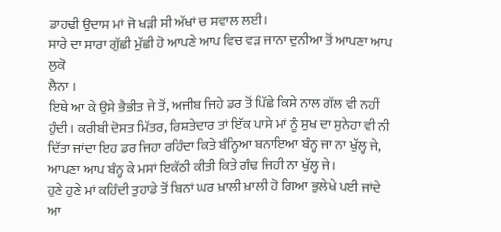ਡਾਹਢੀ ਉਦਾਸ ਮਾਂ ਜੋ ਖੜੀ ਸੀ ਅੱਖਾਂ ਚ ਸਵਾਲ ਲਈ।
ਸਾਰੇ ਦਾ ਸਾਰਾ ਗੁੱਛੀ ਮੁੱਛੀ ਹੋ ਆਪਣੇ ਆਪ ਵਿਚ ਵੜ ਜਾਨਾ ਦੁਨੀਆ ਤੋਂ ਆਪਣਾ ਆਪ ਲੁਕੋ
ਲੈਨਾ ।
ਇਥੇ ਆ ਕੇ ਉਸੇ ਭੈਭੀਤ ਜੇ ਤੋਂ, ਅਜੀਬ ਜਿਹੇ ਡਰ ਤੋਂ ਪਿੱਛੇ ਕਿਸੇ ਨਾਲ ਗੱਲ ਵੀ ਨਹੀਂ
ਹੁੰਦੀ। ਕਰੀਬੀ ਦੋਸਤ ਮਿੱਤਰ, ਰਿਸ਼ਤੇਦਾਰ ਤਾਂ ਇੱਕ ਪਾਸੇ ਮਾਂ ਨੂੰ ਸੁਖ ਦਾ ਸੁਨੇਹਾ ਵੀ ਨੀ
ਦਿੱਤਾ ਜਾਂਦਾ ਇਹ ਡਰ ਜਿਹਾ ਰਹਿੰਦਾ ਕਿਤੇ ਬੰਨ੍ਹਿਆ ਬਨਾਇਆ ਬੰਨ੍ਹ ਜਾ ਨਾ ਖੁੱਲ੍ਹ ਜੇ,
ਆਪਣਾ ਆਪ ਬੰਨ੍ਹ ਕੇ ਮਸਾਂ ਇਕੱਠੀ ਕੀਤੀ ਕਿਤੇ ਗੰਢ ਜਿਹੀ ਨਾ ਖੁੱਲ੍ਹ ਜੇ।
ਹੁਣੇ ਹੁਣੇ ਮਾਂ ਕਹਿੰਦੀ ਤੁਹਾਡੇ ਤੋਂ ਬਿਨਾਂ ਘਰ ਖ਼ਾਲੀ ਖ਼ਾਲੀ ਹੋ ਗਿਆ ਭੁਲੇਖੇ ਪਈ ਜਾਂਦੇ
ਆ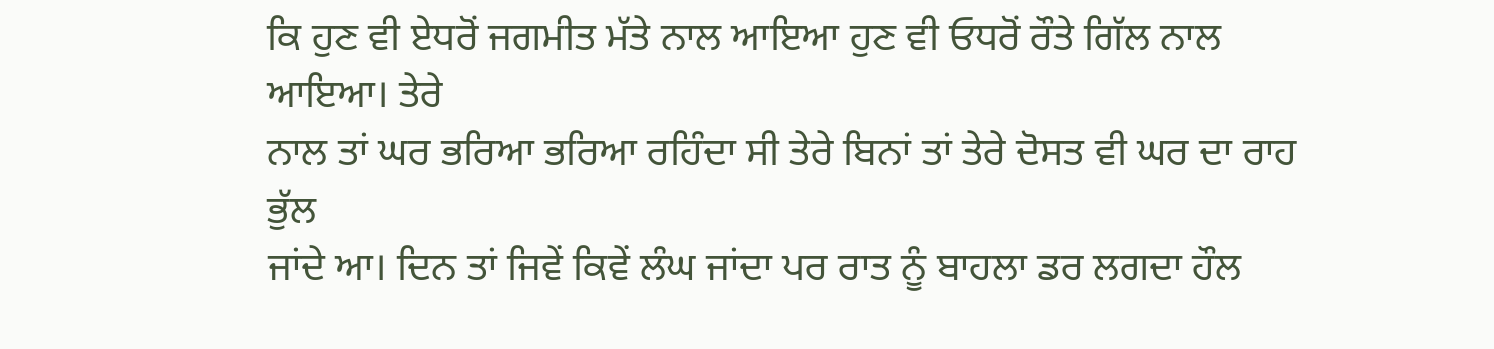ਕਿ ਹੁਣ ਵੀ ਏਧਰੋਂ ਜਗਮੀਤ ਮੱਤੇ ਨਾਲ ਆਇਆ ਹੁਣ ਵੀ ਓਧਰੋਂ ਰੌਤੇ ਗਿੱਲ ਨਾਲ ਆਇਆ। ਤੇਰੇ
ਨਾਲ ਤਾਂ ਘਰ ਭਰਿਆ ਭਰਿਆ ਰਹਿੰਦਾ ਸੀ ਤੇਰੇ ਬਿਨਾਂ ਤਾਂ ਤੇਰੇ ਦੋਸਤ ਵੀ ਘਰ ਦਾ ਰਾਹ ਭੁੱਲ
ਜਾਂਦੇ ਆ। ਦਿਨ ਤਾਂ ਜਿਵੇਂ ਕਿਵੇਂ ਲੰਘ ਜਾਂਦਾ ਪਰ ਰਾਤ ਨੂੰ ਬਾਹਲਾ ਡਰ ਲਗਦਾ ਹੌਲ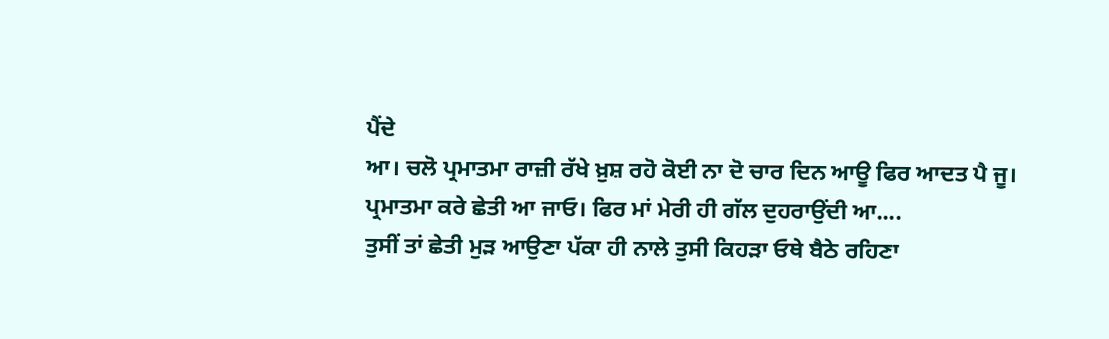ਪੈਂਦੇ
ਆ। ਚਲੋ ਪ੍ਰਮਾਤਮਾ ਰਾਜ਼ੀ ਰੱਖੇ ਖ਼ੁਸ਼ ਰਹੋ ਕੋਈ ਨਾ ਦੋ ਚਾਰ ਦਿਨ ਆਊ ਫਿਰ ਆਦਤ ਪੈ ਜੂ।
ਪ੍ਰਮਾਤਮਾ ਕਰੇ ਛੇਤੀ ਆ ਜਾਓ। ਫਿਰ ਮਾਂ ਮੇਰੀ ਹੀ ਗੱਲ ਦੁਹਰਾਉਂਦੀ ਆ....
ਤੁਸੀਂ ਤਾਂ ਛੇਤੀ ਮੁੜ ਆਉਣਾ ਪੱਕਾ ਹੀ ਨਾਲੇ ਤੁਸੀ ਕਿਹੜਾ ਓਥੇ ਬੈਠੇ ਰਹਿਣਾ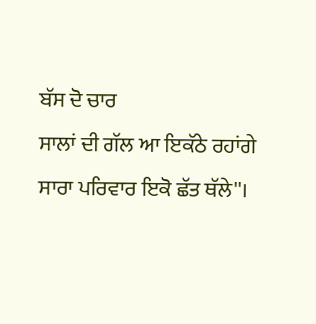ਬੱਸ ਦੋ ਚਾਰ
ਸਾਲਾਂ ਦੀ ਗੱਲ ਆ ਇਕੱਠੇ ਰਹਾਂਗੇ ਸਾਰਾ ਪਰਿਵਾਰ ਇਕੋ ਛੱਤ ਥੱਲੇ''।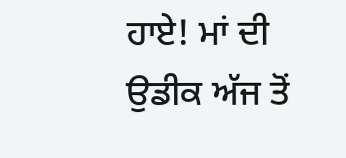ਹਾਏ! ਮਾਂ ਦੀ ਉਡੀਕ ਅੱਜ ਤੋਂ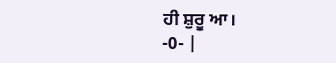ਹੀ ਸ਼ੁਰੂ ਆ।
-0- |